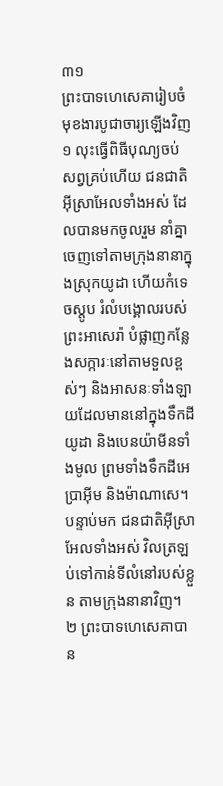៣១
ព្រះបាទហេសេគារៀបចំមុខងារបូជាចារ្យឡើងវិញ
១ លុះធ្វើពិធីបុណ្យចប់សព្វគ្រប់ហើយ ជនជាតិអ៊ីស្រាអែលទាំងអស់ ដែលបានមកចូលរួម នាំគ្នាចេញទៅតាមក្រុងនានាក្នុងស្រុកយូដា ហើយកំទេចស្ដូប រំលំបង្គោលរបស់ព្រះអាសេរ៉ា បំផ្លាញកន្លែងសក្ការៈនៅតាមទួលខ្ពស់ៗ និងអាសនៈទាំងឡាយដែលមាននៅក្នុងទឹកដីយូដា និងបេនយ៉ាមីនទាំងមូល ព្រមទាំងទឹកដីអេប្រាអ៊ីម និងម៉ាណាសេ។ បន្ទាប់មក ជនជាតិអ៊ីស្រាអែលទាំងអស់ វិលត្រឡប់ទៅកាន់ទីលំនៅរបស់ខ្លួន តាមក្រុងនានាវិញ។
២ ព្រះបាទហេសេគាបាន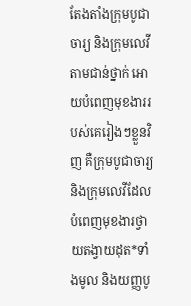តែងតាំងក្រុមបូជាចារ្យ និងក្រុមលេវីតាមជាន់ថ្នាក់ អោយបំពេញមុខងាររបស់គេរៀងៗខ្លួនវិញ គឺក្រុមបូជាចារ្យ និងក្រុមលេវីដែលបំពេញមុខងារថ្វាយតង្វាយដុត*ទាំងមូល និងយញ្ញបូ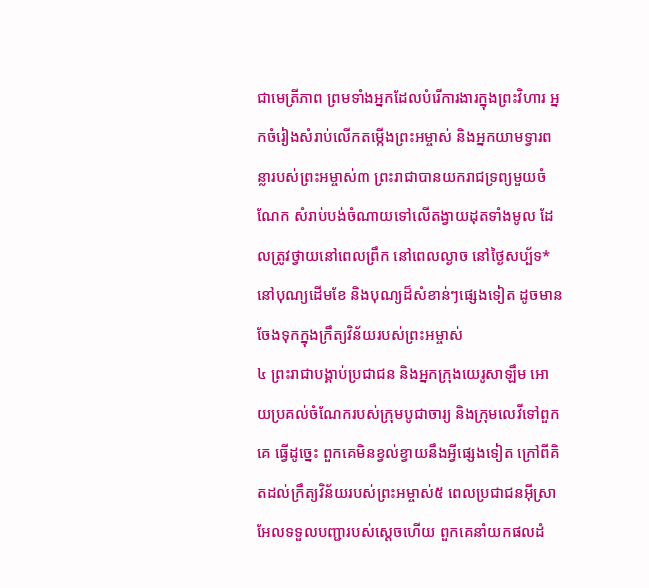ជាមេត្រីភាព ព្រមទាំងអ្នកដែលបំរើការងារក្នុងព្រះវិហារ អ្នកចំរៀងសំរាប់លើកតម្កើងព្រះអម្ចាស់ និងអ្នកយាមទ្វារពន្លារបស់ព្រះអម្ចាស់៣ ព្រះរាជាបានយករាជទ្រព្យមួយចំណែក សំរាប់បង់ចំណាយទៅលើតង្វាយដុតទាំងមូល ដែលត្រូវថ្វាយនៅពេលព្រឹក នៅពេលល្ងាច នៅថ្ងៃសប្ប័ទ* នៅបុណ្យដើមខែ និងបុណ្យដ៏សំខាន់ៗផ្សេងទៀត ដូចមានចែងទុកក្នុងក្រឹត្យវិន័យរបស់ព្រះអម្ចាស់
៤ ព្រះរាជាបង្គាប់ប្រជាជន និងអ្នកក្រុងយេរូសាឡឹម អោយប្រគល់ចំណែករបស់ក្រុមបូជាចារ្យ និងក្រុមលេវីទៅពួកគេ ធ្វើដូច្នេះ ពួកគេមិនខ្វល់ខ្វាយនឹងអ្វីផ្សេងទៀត ក្រៅពីគិតដល់ក្រឹត្យវិន័យរបស់ព្រះអម្ចាស់៥ ពេលប្រជាជនអ៊ីស្រាអែលទទួលបញ្ជារបស់ស្ដេចហើយ ពួកគេនាំយកផលដំ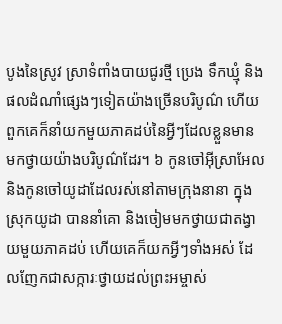បូងនៃស្រូវ ស្រាទំពាំងបាយជូរថ្មី ប្រេង ទឹកឃ្មុំ និងផលដំណាំផ្សេងៗទៀតយ៉ាងច្រើនបរិបូណ៌ ហើយពួកគេក៏នាំយកមួយភាគដប់នៃអ្វីៗដែលខ្លួនមាន មកថ្វាយយ៉ាងបរិបូណ៌ដែរ។ ៦ កូនចៅអ៊ីស្រាអែល និងកូនចៅយូដាដែលរស់នៅតាមក្រុងនានា ក្នុងស្រុកយូដា បាននាំគោ និងចៀមមកថ្វាយជាតង្វាយមួយភាគដប់ ហើយគេក៏យកអ្វីៗទាំងអស់ ដែលញែកជាសក្ការៈថ្វាយដល់ព្រះអម្ចាស់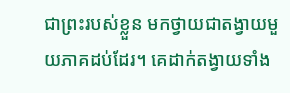ជាព្រះរបស់ខ្លួន មកថ្វាយជាតង្វាយមួយភាគដប់ដែរ។ គេដាក់តង្វាយទាំង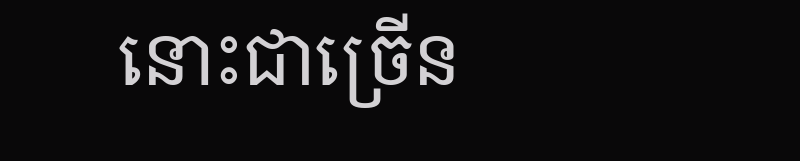នោះជាច្រើន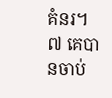គំនរ។ ៧ គេបានចាប់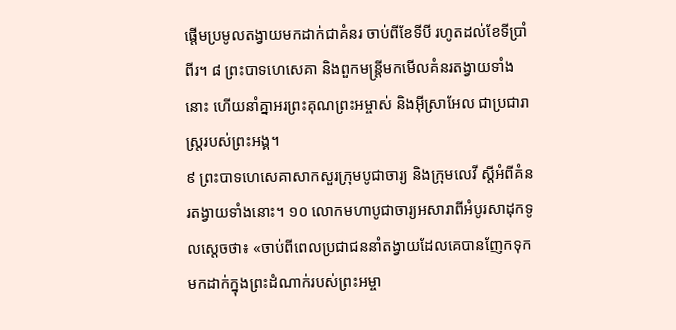ផ្ដើមប្រមូលតង្វាយមកដាក់ជាគំនរ ចាប់ពីខែទីបី រហូតដល់ខែទីប្រាំពីរ។ ៨ ព្រះបាទហេសេគា និងពួកមន្ត្រីមកមើលគំនរតង្វាយទាំងនោះ ហើយនាំគ្នាអរព្រះគុណព្រះអម្ចាស់ និងអ៊ីស្រាអែល ជាប្រជារាស្ត្ររបស់ព្រះអង្គ។
៩ ព្រះបាទហេសេគាសាកសួរក្រុមបូជាចារ្យ និងក្រុមលេវី ស្ដីអំពីគំនរតង្វាយទាំងនោះ។ ១០ លោកមហាបូជាចារ្យអសារាពីអំបូរសាដុកទូលស្ដេចថា៖ «ចាប់ពីពេលប្រជាជននាំតង្វាយដែលគេបានញែកទុក មកដាក់ក្នុងព្រះដំណាក់របស់ព្រះអម្ចា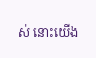ស់ នោះយើង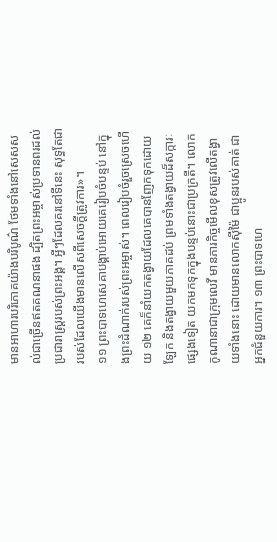មានអាហារបរិភោគយ៉ាងបរិបូណ៌ ថែមទាំងនៅសេសសល់ជាច្រើនឥតគណនាផង ដ្បិតព្រះអម្ចាស់ប្រទានពរដល់ប្រជារាស្ត្ររបស់ព្រះអង្គ។ អ្វីៗដែលគរនៅទីនេះ សុទ្ធតែជារបស់ដែលយើងមានលើសពីសេចក្ដីត្រូវការ»។
១១ ព្រះបាទហេសេគាបង្គាប់អោយគេរៀបចំបន្ទប់ នៅក្នុងព្រះដំណាក់របស់ព្រះអម្ចាស់។ ពេលរៀបចំរួចស្រេចហើយ ១២ គេក៏នាំយកតង្វាយដែលគេបានញែកទុកដោយឡែក និងតង្វាយមួយភាគដប់ ព្រមទាំងតង្វាយដ៏សក្ការៈផ្សេងទៀត យកមកទុកក្នុងបន្ទប់នោះជាប្រក្រតី។ លោកកូណានាជាក្រុមលេវី មានភារកិច្ចមើលខុសត្រូវលើតង្វាយទាំងនោះ ដោយមានលោកស៊ីម៉ៃ ជាប្អូនរបស់គាត់ ជាអ្នកជំនួយការ។ ១៣ ព្រះបាទហេ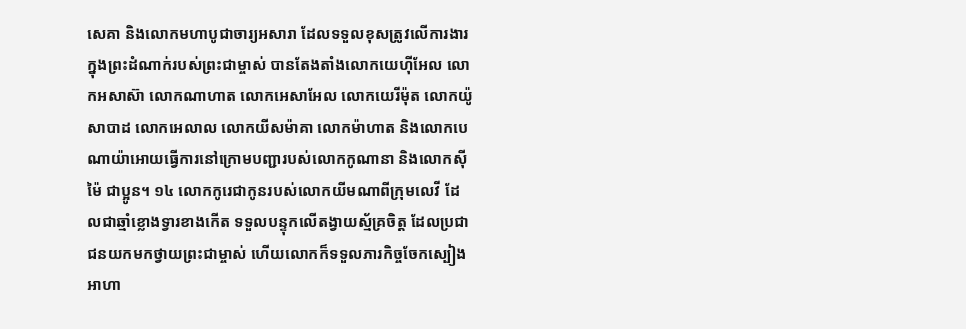សេគា និងលោកមហាបូជាចារ្យអសារា ដែលទទួលខុសត្រូវលើការងារក្នុងព្រះដំណាក់របស់ព្រះជាម្ចាស់ បានតែងតាំងលោកយេហ៊ីអែល លោកអសាស៊ា លោកណាហាត លោកអេសាអែល លោកយេរីម៉ុត លោកយ៉ូសាបាដ លោកអេលាល លោកយីសម៉ាគា លោកម៉ាហាត និងលោកបេណាយ៉ាអោយធ្វើការនៅក្រោមបញ្ជារបស់លោកកូណានា និងលោកស៊ីម៉ៃ ជាប្អូន។ ១៤ លោកកូរេជាកូនរបស់លោកយីមណាពីក្រុមលេវី ដែលជាឆ្មាំខ្លោងទ្វារខាងកើត ទទួលបន្ទុកលើតង្វាយស្ម័គ្រចិត្ត ដែលប្រជាជនយកមកថ្វាយព្រះជាម្ចាស់ ហើយលោកក៏ទទួលភារកិច្ចចែកស្បៀងអាហា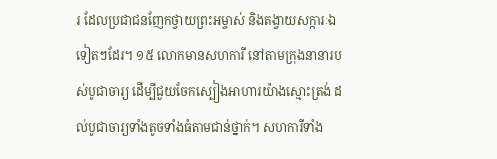រ ដែលប្រជាជនញែកថ្វាយព្រះអម្ចាស់ និងតង្វាយសក្ការៈឯទៀតៗដែរ។ ១៥ លោកមានសហការី នៅតាមក្រុងនានារបស់បូជាចារ្យ ដើម្បីជួយចែកស្បៀងអាហារយ៉ាងស្មោះត្រង់ ដល់បូជាចារ្យទាំងតូចទាំងធំតាមជាន់ថ្នាក់។ សហការីទាំង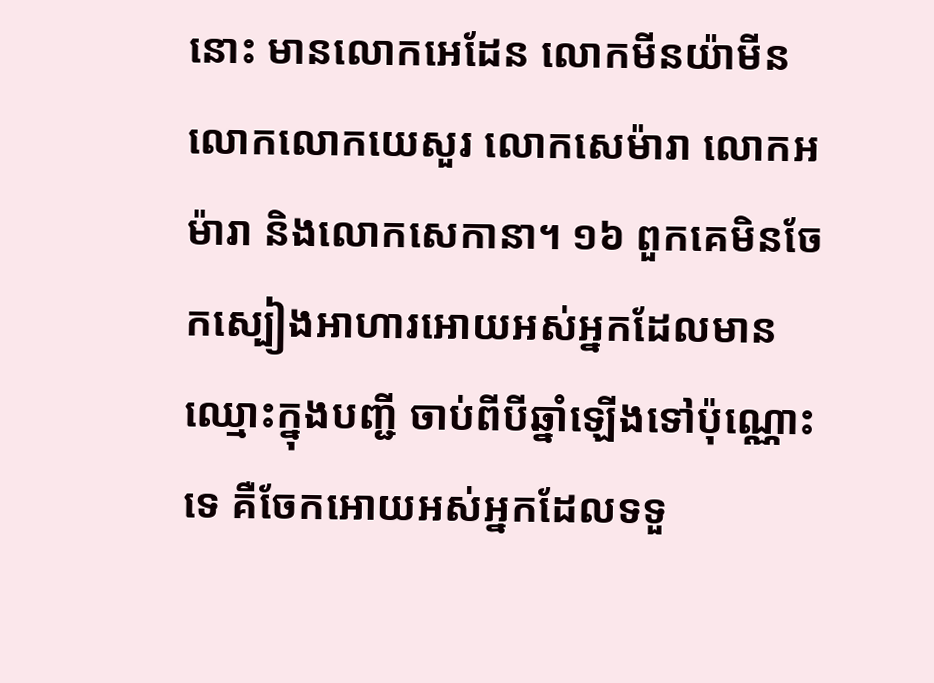នោះ មានលោកអេដែន លោកមីនយ៉ាមីន លោកលោកយេសួរ លោកសេម៉ារា លោកអម៉ារា និងលោកសេកានា។ ១៦ ពួកគេមិនចែកស្បៀងអាហារអោយអស់អ្នកដែលមានឈ្មោះក្នុងបញ្ជី ចាប់ពីបីឆ្នាំឡើងទៅប៉ុណ្ណោះទេ គឺចែកអោយអស់អ្នកដែលទទួ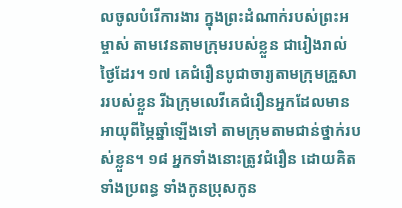លចូលបំរើការងារ ក្នុងព្រះដំណាក់របស់ព្រះអម្ចាស់ តាមវេនតាមក្រុមរបស់ខ្លួន ជារៀងរាល់ថ្ងៃដែរ។ ១៧ គេជំរឿនបូជាចារ្យតាមក្រុមគ្រួសាររបស់ខ្លួន រីឯក្រុមលេវីគេជំរឿនអ្នកដែលមានអាយុពីម្ភៃឆ្នាំឡើងទៅ តាមក្រុមតាមជាន់ថ្នាក់របស់ខ្លួន។ ១៨ អ្នកទាំងនោះត្រូវជំរឿន ដោយគិតទាំងប្រពន្ធ ទាំងកូនប្រុសកូន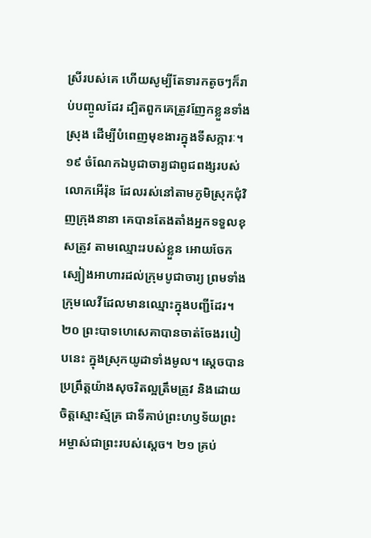ស្រីរបស់គេ ហើយសូម្បីតែទារកតូចៗក៏រាប់បញ្ចូលដែរ ដ្បិតពួកគេត្រូវញែកខ្លួនទាំងស្រុង ដើម្បីបំពេញមុខងារក្នុងទីសក្ការៈ។ ១៩ ចំណែកឯបូជាចារ្យជាពូជពង្សរបស់លោកអើរ៉ុន ដែលរស់នៅតាមភូមិស្រុកជុំវិញក្រុងនានា គេបានតែងតាំងអ្នកទទួលខុសត្រូវ តាមឈ្មោះរបស់ខ្លួន អោយចែកស្បៀងអាហារដល់ក្រុមបូជាចារ្យ ព្រមទាំងក្រុមលេវីដែលមានឈ្មោះក្នុងបញ្ជីដែរ។
២០ ព្រះបាទហេសេគាបានចាត់ចែងរបៀបនេះ ក្នុងស្រុកយូដាទាំងមូល។ ស្ដេចបានប្រព្រឹត្តយ៉ាងសុចរិតល្អត្រឹមត្រូវ និងដោយចិត្តស្មោះស្ម័គ្រ ជាទីគាប់ព្រះហឫទ័យព្រះអម្ចាស់ជាព្រះរបស់ស្ដេច។ ២១ គ្រប់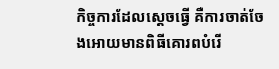កិច្ចការដែលស្ដេចធ្វើ គឺការចាត់ចែងអោយមានពិធីគោរពបំរើ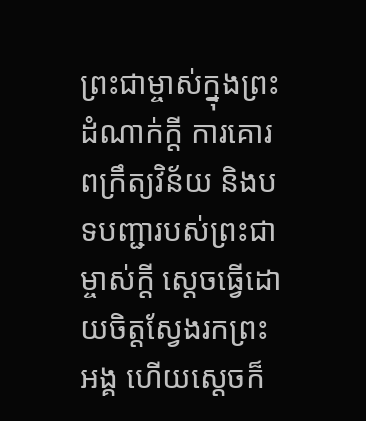ព្រះជាម្ចាស់ក្នុងព្រះដំណាក់ក្ដី ការគោរពក្រឹត្យវិន័យ និងបទបញ្ជារបស់ព្រះជាម្ចាស់ក្ដី ស្ដេចធ្វើដោយចិត្តស្វែងរកព្រះអង្គ ហើយស្ដេចក៏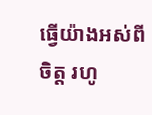ធ្វើយ៉ាងអស់ពីចិត្ត រហូ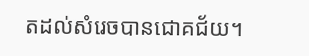តដល់សំរេចបានជោគជ័យ។